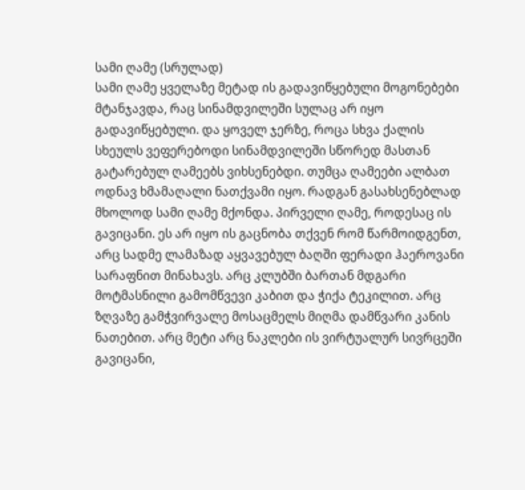სამი ღამე (სრულად)
სამი ღამე ყველაზე მეტად ის გადავიწყებული მოგონებები მტანჯავდა, რაც სინამდვილეში სულაც არ იყო გადავიწყებული. და ყოველ ჯერზე, როცა სხვა ქალის სხეულს ვეფერებოდი სინამდვილეში სწორედ მასთან გატარებულ ღამეებს ვიხსენებდი. თუმცა ღამეები ალბათ ოდნავ ხმამაღალი ნათქვამი იყო. რადგან გასახსენებლად მხოლოდ სამი ღამე მქონდა. პირველი ღამე, როდესაც ის გავიცანი. ეს არ იყო ის გაცნობა თქვენ რომ წარმოიდგენთ, არც სადმე ლამაზად აყვავებულ ბაღში ფერადი ჰაეროვანი სარაფნით მინახავს. არც კლუბში ბართან მდგარი მოტმასნილი გამომწვევი კაბით და ჭიქა ტეკილით. არც ზღვაზე გამჭვირვალე მოსაცმელს მიღმა დამწვარი კანის ნათებით. არც მეტი არც ნაკლები ის ვირტუალურ სივრცეში გავიცანი,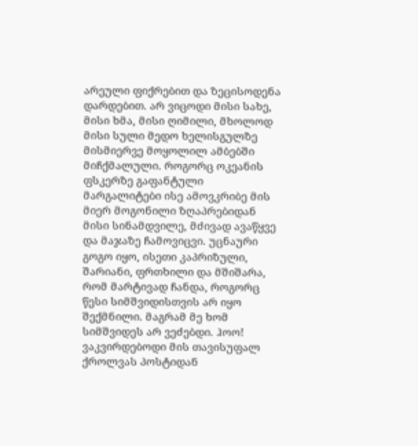არეული ფიქრებით და ზეცისოდენა დარდებით. არ ვიცოდი მისი სახე, მისი ხმა, მისი ღიმილი, მხოლოდ მისი სული მედო ხელისგულზე მისმიერვე მოყოლილ ამბებში მიჩქმალული. როგორც ოკეანის ფსკერზე გაფანტული მარგალიტები ისე ამოვკრიბე მის მიერ მოგონილი ზღაპრებიდან მისი სინამდვილე, მძივად ავაწყვე და მაჯაზე ჩამოვიცვი. უცნაური გოგო იყო, ისეთი კაპრიზული, შარიანი, ფრთხილი და მშიშარა, რომ მარტივად ჩანდა, როგორც წესი სიმშვიდისთვის არ იყო შექმნილი. მაგრამ მე ხომ სიმშვიდეს არ ვეძებდი. ჰოო! ვაკვირდებოდი მის თავისუფალ ქროლვას პოსტიდან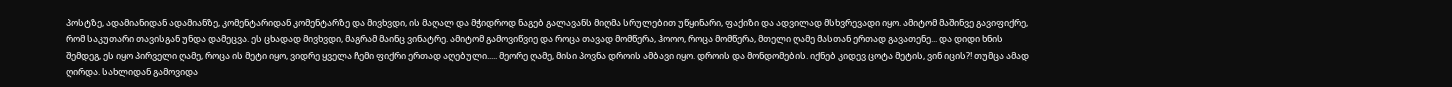პოსტზე, ადამიანიდან ადამიანზე, კომენტარიდან კომენტარზე და მივხვდი, ის მაღალ და მჭიდროდ ნაგებ გალავანს მიღმა სრულებით უწყინარი, ფაქიზი და ადვილად მსხვრევადი იყო. ამიტომ მაშინვე გავიფიქრე, რომ საკუთარი თავისგან უნდა დამეცვა. ეს ცხადად მივხვდი, მაგრამ მაინც ვინატრე. ამიტომ გამოვიწვიე და როცა თავად მომწერა, ჰოოო, როცა მომწერა, მთელი ღამე მასთან ერთად გავათენე... და დიდი ხნის შემდეგ, ეს იყო პირველი ღამე, როცა ის მეტი იყო, ვიდრე ყველა ჩემი ფიქრი ერთად აღებული..... მეორე ღამე, მისი პოვნა დროის ამბავი იყო. დროის და მონდომების. იქნებ კიდევ ცოტა მეტის, ვინ იცის?! თუმცა ამად ღირდა. სახლიდან გამოვიდა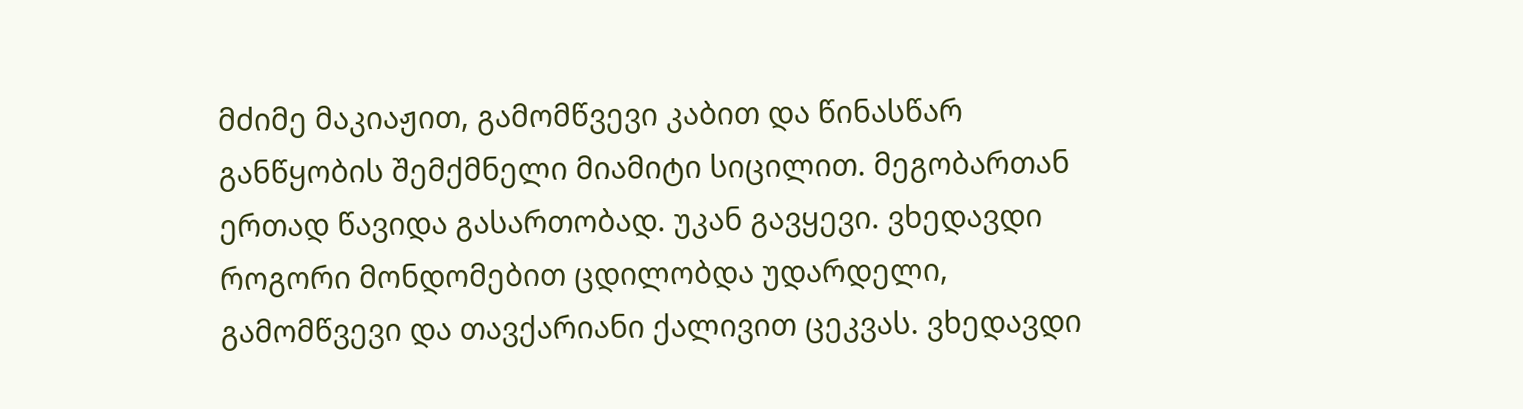მძიმე მაკიაჟით, გამომწვევი კაბით და წინასწარ განწყობის შემქმნელი მიამიტი სიცილით. მეგობართან ერთად წავიდა გასართობად. უკან გავყევი. ვხედავდი როგორი მონდომებით ცდილობდა უდარდელი, გამომწვევი და თავქარიანი ქალივით ცეკვას. ვხედავდი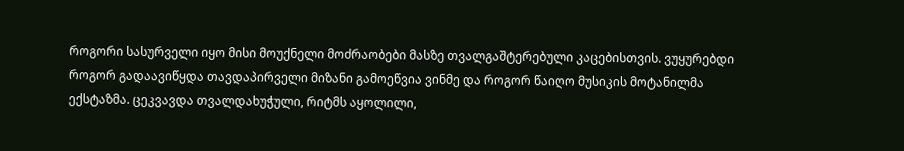როგორი სასურველი იყო მისი მოუქნელი მოძრაობები მასზე თვალგაშტერებული კაცებისთვის. ვუყურებდი როგორ გადაავიწყდა თავდაპირველი მიზანი გამოეწვია ვინმე და როგორ წაიღო მუსიკის მოტანილმა ექსტაზმა. ცეკვავდა თვალდახუჭული, რიტმს აყოლილი,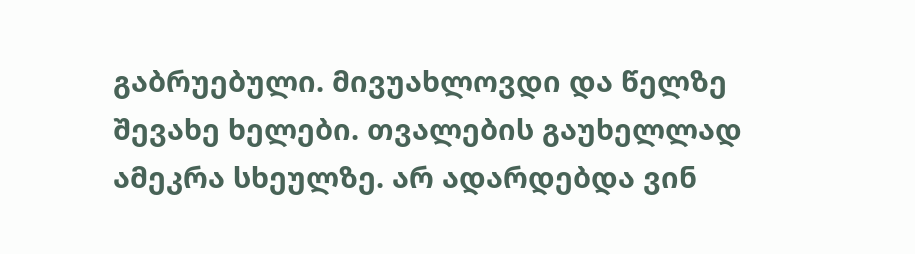გაბრუებული. მივუახლოვდი და წელზე შევახე ხელები. თვალების გაუხელლად ამეკრა სხეულზე. არ ადარდებდა ვინ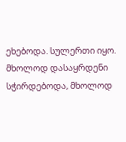ეხებოდა. სულერთი იყო. მხოლოდ დასაყრდენი სჭირდებოდა, მხოლოდ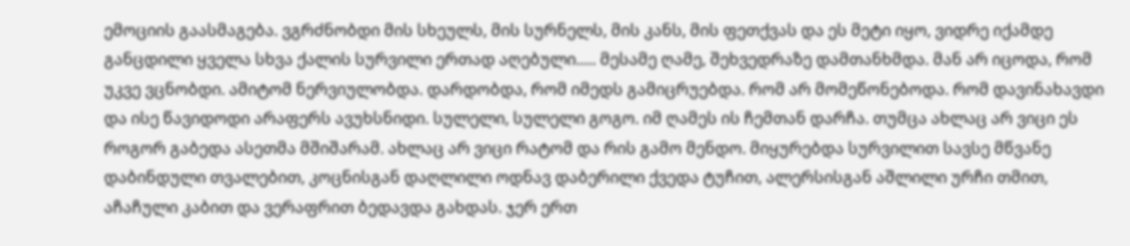ემოციის გაასმაგება. ვგრძნობდი მის სხეულს, მის სურნელს, მის კანს, მის ფეთქვას და ეს მეტი იყო, ვიდრე იქამდე განცდილი ყველა სხვა ქალის სურვილი ერთად აღებული..... მესამე ღამე, შეხვედრაზე დამთანხმდა. მან არ იცოდა, რომ უკვე ვცნობდი. ამიტომ ნერვიულობდა. დარდობდა, რომ იმედს გამიცრუებდა. რომ არ მომეწონებოდა. რომ დავინახავდი და ისე წავიდოდი არაფერს ავუხსნიდი. სულელი, სულელი გოგო. იმ ღამეს ის ჩემთან დარჩა. თუმცა ახლაც არ ვიცი ეს როგორ გაბედა ასეთმა მშიშარამ. ახლაც არ ვიცი რატომ და რის გამო მენდო. მიყურებდა სურვილით სავსე მწვანე დაბინდული თვალებით, კოცნისგან დაღლილი ოდნავ დაბერილი ქვედა ტუჩით, ალერსისგან აშლილი ურჩი თმით, აჩაჩული კაბით და ვერაფრით ბედავდა გახდას. ჯერ ერთ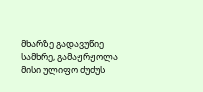მხარზე გადავუწიე სამხრე, გამაჟრჟოლა მისი ულიფო ძუძუს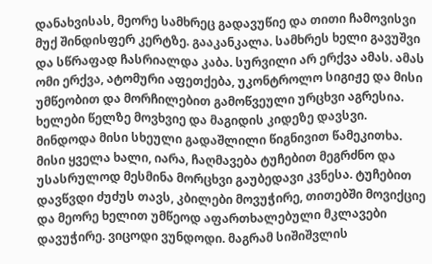დანახვისას, მეორე სამხრეც გადავუწიე და თითი ჩამოვისვი მუქ შინდისფერ კერტზე. გააკანკალა. სამხრეს ხელი გავუშვი და სწრაფად ჩასრიალდა კაბა. სურვილი არ ერქვა ამას. ამას ომი ერქვა, ატომური აფეთქება, უკონტროლო სიგიჟე და მისი უმწეობით და მორჩილებით გამოწვეული ურცხვი აგრესია. ხელები წელზე მოვხვიე და მაგიდის კიდეზე დავსვი. მინდოდა მისი სხეული გადაშლილი წიგნივით წამეკითხა. მისი ყველა ხალი, იარა, ჩაღმავება ტუჩებით მეგრძნო და უსასრულოდ მესმინა მორცხვი გაუბედავი კვნესა. ტუჩებით დავწვდი ძუძუს თავს, კბილები მოვუჭირე, თითებში მოვიქციე და მეორე ხელით უმწეოდ აფართხალებული მკლავები დავუჭირე. ვიცოდი ვუნდოდი. მაგრამ სიშიშვლის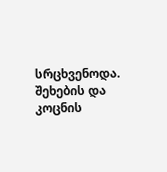სრცხვენოდა. შეხების და კოცნის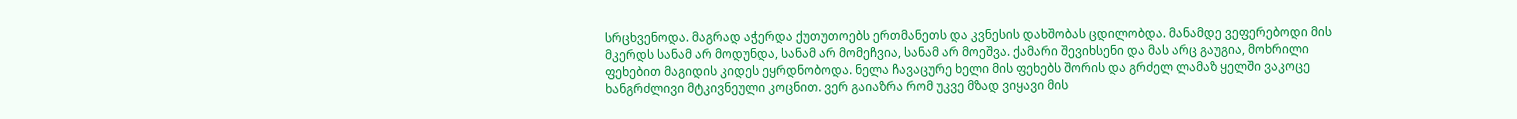სრცხვენოდა. მაგრად აჭერდა ქუთუთოებს ერთმანეთს და კვნესის დახშობას ცდილობდა. მანამდე ვეფერებოდი მის მკერდს სანამ არ მოდუნდა, სანამ არ მომეჩვია, სანამ არ მოეშვა. ქამარი შევიხსენი და მას არც გაუგია, მოხრილი ფეხებით მაგიდის კიდეს ეყრდნობოდა. ნელა ჩავაცურე ხელი მის ფეხებს შორის და გრძელ ლამაზ ყელში ვაკოცე ხანგრძლივი მტკივნეული კოცნით. ვერ გაიაზრა რომ უკვე მზად ვიყავი მის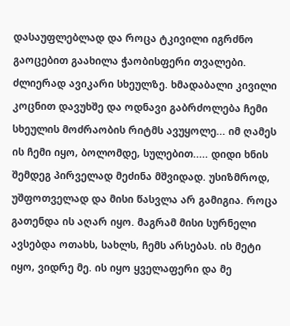დასაუფლებლად და როცა ტკივილი იგრძნო გაოცებით გაახილა ჭაობისფერი თვალები. ძლიერად ავიკარი სხეულზე. ხმადაბალი კივილი კოცნით დავუხშე და ოდნავი გაბრძოლება ჩემი სხეულის მოძრაობის რიტმს ავუყოლე... იმ ღამეს ის ჩემი იყო, ბოლომდე, სულებით..... დიდი ხნის შემდეგ პირველად მეძინა მშვიდად. უსიზმროდ, უშფოთველად და მისი წასვლა არ გამიგია. როცა გათენდა ის აღარ იყო. მაგრამ მისი სურნელი ავსებდა ოთახს, სახლს, ჩემს არსებას. ის მეტი იყო, ვიდრე მე. ის იყო ყველაფერი და მე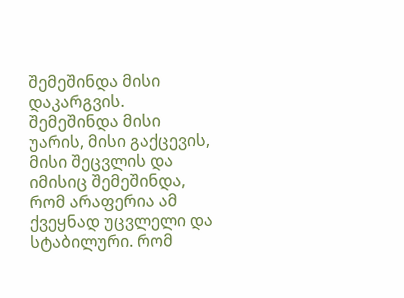შემეშინდა მისი დაკარგვის. შემეშინდა მისი უარის, მისი გაქცევის, მისი შეცვლის და იმისიც შემეშინდა, რომ არაფერია ამ ქვეყნად უცვლელი და სტაბილური. რომ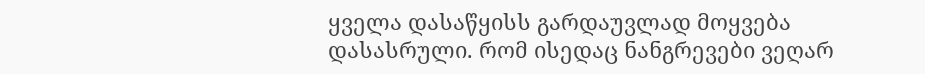ყველა დასაწყისს გარდაუვლად მოყვება დასასრული. რომ ისედაც ნანგრევები ვეღარ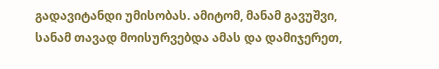გადავიტანდი უმისობას. ამიტომ, მანამ გავუშვი, სანამ თავად მოისურვებდა ამას და დამიჯერეთ,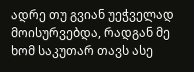ადრე თუ გვიან უეჭველად მოისურვებდა, რადგან მე ხომ საკუთარ თავს ასე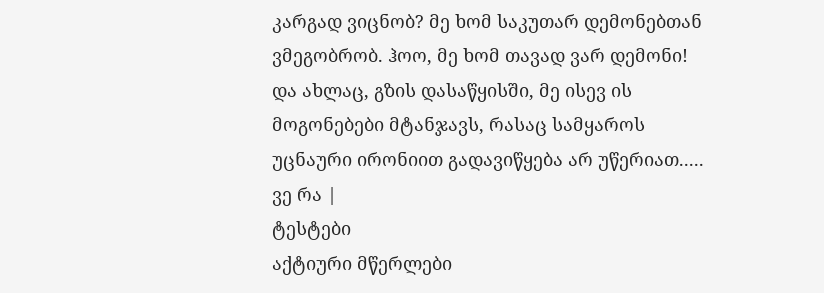კარგად ვიცნობ? მე ხომ საკუთარ დემონებთან ვმეგობრობ. ჰოო, მე ხომ თავად ვარ დემონი! და ახლაც, გზის დასაწყისში, მე ისევ ის მოგონებები მტანჯავს, რასაც სამყაროს უცნაური ირონიით გადავიწყება არ უწერიათ..... ვე რა |
ტესტები
აქტიური მწერლები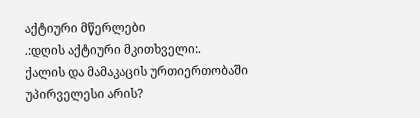აქტიური მწერლები
.:დღის აქტიური მკითხველი:.
ქალის და მამაკაცის ურთიერთობაში უპირველესი არის?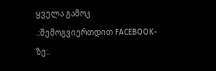ყველა გამოკ
.:შემოგვიერთდით FACEBOOK-ზე:.